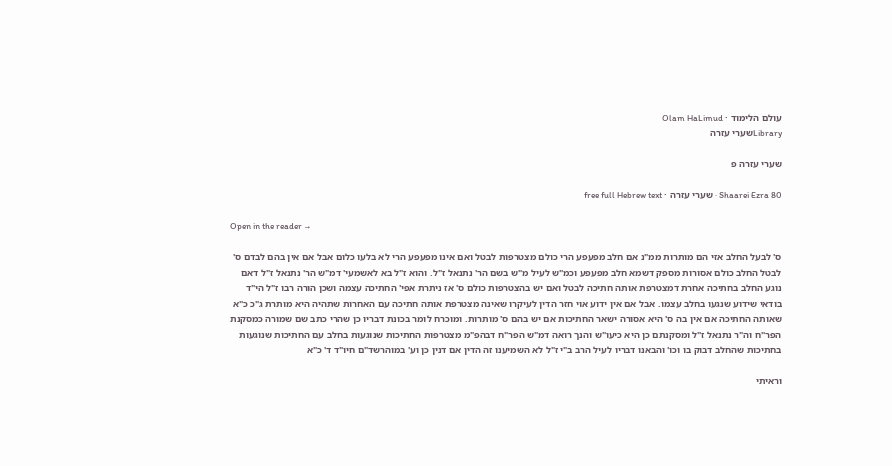עולם הלימוד · Olam HaLimud
Libraryשערי עזרה

שערי עזרה פ

Shaarei Ezra 80 · שערי עזרה · free full Hebrew text

Open in the reader →

ס' לבעל החלב אזי הם מותרות ממ"נ אם חלב מפעפע הרי כולם מצטרפות לבטל ואם אינו מפעפע הרי לא בלעו כלום אבל אם אין בהם לבדם ס' לבטל החלב כולם אסורות מספק דשמא חלב מפעפע וכמ"ש לעיל מ"ש בשם הר' נתנאל ז"ל. והוא ז"ל בא לאשמעי' דמ"ש הר' נתנאל ז"ל דאם נוגע החלב בחתיכה אחרת דמצטרפת אותה חתיכה לבטל ואם יש בהצטרפות כולם ס' אז ניתרת אפי' החתיכה עצמה ושכן הורה רבו ז"ל הי"ד בודאי שידוע שנגעו בחלב עצמו. אבל אם אין ידוע אוי חזר הדין לעיקרו שאינה מצטרפת אותה חתיכה עם האחרות שתהיה היא מותרת ג"כ כ"א שאותה החתיכה אם אין בה ס' היא אסורה ישאר החתיכות אם יש בהם ס' מותרות. ומוכרח לומר בכונת דבריו כן שהרי כתב שם שמורה כמסקנת הפר"ח וה"ר נתנאל ז"ל ומסקנתם כן היא כיעו"ש והנך רואה דמ"ש הפר"ח דבהפ"מ מצטרפות החתיכות שנוגעות בחלב עם החתיכות שנוגעות בחתיכות שהחלב דבוק בו וכו' והבאנו דבריו לעיל הרב ב"י ז"ל לא השמיענו זה הדין אם דנין כן וע' במוהרשד"ם חיו"ד ד' כ"א

וראיתי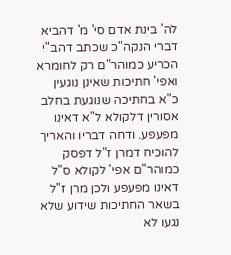לה' בינת אדם סי' מ' דהביא דברי הנקה"כ שכתב דהב"י הכריע כמוהר"ם רק לחומרא ואפי' חתיכות שאינן נוגעין כ"א בחתיכה שנוגעת בחלב אסורין דלקולא ל"א דאינו מפעפע. ודחה דבריו והאריך להוכיח דמרן ז"ל דפסק כמוהר"ם אפי' לקולא ס"ל דאינו מפעפע ולכן מרן ז"ל בשאר החתיכות שידוע שלא נגעו לא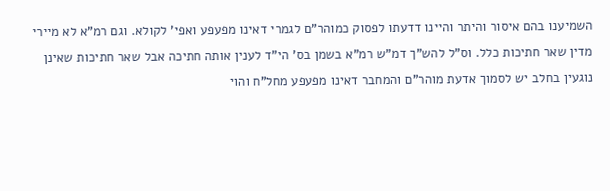השמיענו בהם איסור והיתר והיינו דדעתו לפסוק כמוהר"ם לגמרי דאינו מפעפע ואפי' לקולא. וגם רמ"א לא מיירי מדין שאר חתיכות כלל. וס"ל להש"ך דמ"ש רמ"א בשמן בס' הי"ד לענין אותה חתיכה אבל שאר חתיכות שאינן נוגעין בחלב יש לסמוך אדעת מוהר"ם והמחבר דאינו מפעפע מחל"ח והוי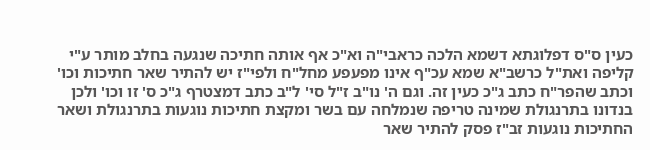כעין ס"ס דפלוגתא דשמא הלכה כראבי"ה וא"כ אף אותה חתיכה שנגעה בחלב מותר ע"י קליפה ואת"ל כרשב"א שמא עכ"ף אינו מפעפע מחל"ח ולפי"ז יש להתיר שאר חתיכות וכו' וכתב שהפר"ח כתב ג"כ כעין זה. וגם ה' נו"ב ז"ל סי' ל"ב כתב דמצטרף ג"כ ס' זו וכו' ולכן בנדונו בתרנגולת שמינה טריפה שנמלחה עם בשר ומקצת חתיכות נוגעות בתרנגולת ושאר החתיכות נוגעות זב"ז פסק להתיר שאר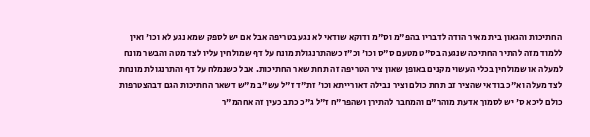החתיכות והגאון בית מאיר הודה לדבריו בהפ"מ וס"מ ודוקא שודאי לא נגע בטריפה אבל אם יש לספק שמא נגע לא וכו' ואין ללמוד מזה להתיר החתיכה שנגעה בס"ט מטעם ס"ס וכו' וכ"ז כשהתרנגולת מונח על דף שמולחין עליו לצד מטה והבשר מונח למעלה או שמולחין בכלי העשוי מקנים באופן שאון ציר הטריפה זה תחת שאר החתיכות. אבל כשנמלח על דף והתרנגולת מונחת לצד מעלה וא"כ בודאי שהציר זב תחת כולם וציר נבילה דאורייתא וכו' זת"ד ז"ל עש"ב מ"ש דשאר החתיכות הגם דבהצטרפות כולם ליכא ס' יש לסמוך אדעת מוהר"ם והמחבר להתירן ושהפר"ח ז"ל ג"כ כתב כעין זה אחהמ"ר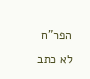הפר"ח לא כתב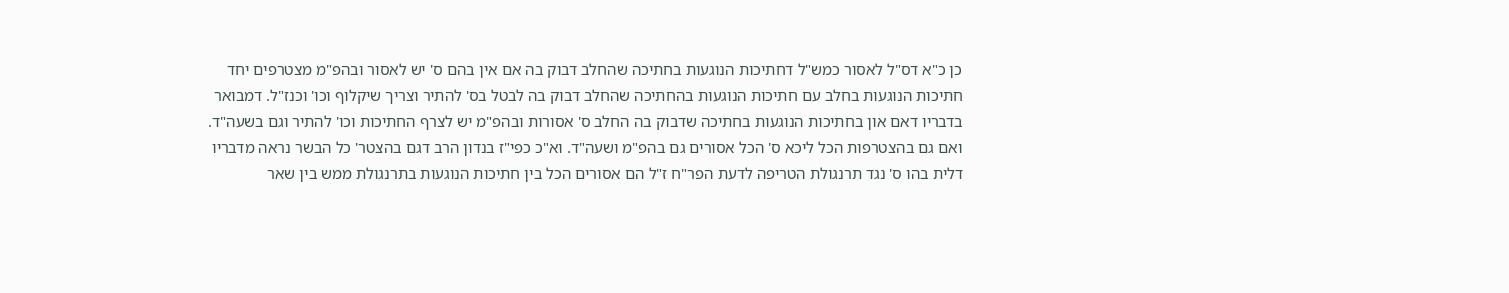כן כ"א דס"ל לאסור כמש"ל דחתיכות הנוגעות בחתיכה שהחלב דבוק בה אם אין בהם ס' יש לאסור ובהפ"מ מצטרפים יחד חתיכות הנוגעות בחלב עם חתיכות הנוגעות בהחתיכה שהחלב דבוק בה לבטל בס' להתיר וצריך שיקלוף וכו' וכנז"ל. דמבואר בדבריו דאם און בחתיכות הנוגעות בחתיכה שדבוק בה החלב ס' אסורות ובהפ"מ יש לצרף החתיכות וכו' להתיר וגם בשעה"ד. ואם גם בהצטרפות הכל ליכא ס' הכל אסורים גם בהפ"מ ושעה"ד. וא"כ כפי"ז בנדון הרב דגם בהצטר' כל הבשר נראה מדבריו דלית בהו ס' נגד תרנגולת הטריפה לדעת הפר"ח ז"ל הם אסורים הכל בין חתיכות הנוגעות בתרנגולת ממש בין שאר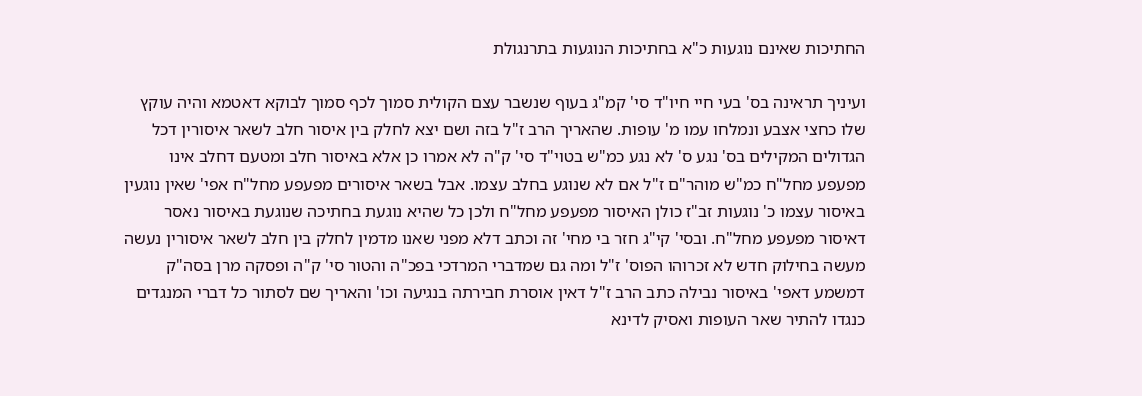החתיכות שאינם נוגעות כ"א בחתיכות הנוגעות בתרנגולת

ועיניך תראינה בס' בעי חיי חיו"ד סי' קמ"ג בעוף שנשבר עצם הקולית סמוך לכף סמוך לבוקא דאטמא והיה עוקץ שלו כחצי אצבע ונמלחו עמו מ' עופות. שהאריך הרב ז"ל בזה ושם יצא לחלק בין איסור חלב לשאר איסורין דכל הגדולים המקילים בס' נגע ס' לא נגע כמ"ש בטוי"ד סי' ק"ה לא אמרו כן אלא באיסור חלב ומטעם דחלב אינו מפעפע מחל"ח כמ"ש מוהר"ם ז"ל אם לא שנוגע בחלב עצמו. אבל בשאר איסורים מפעפע מחל"ח אפי' שאין נוגעין באיסור עצמו כ' נוגעות זב"ז כולן האיסור מפעפע מחל"ח ולכן כל שהיא נוגעת בחתיכה שנוגעת באיסור נאסר דאיסור מפעפע מחל"ח. ובסי' קי"ג חזר בי מחי' זה וכתב דלא מפני שאנו מדמין לחלק בין חלב לשאר איסורין נעשה מעשה בחילוק חדש לא זכרוהו הפוס' ז"ל ומה גם שמדברי המרדכי בפכ"ה והטור סי' ק"ה ופסקה מרן בסה"ק דמשמע דאפי' באיסור נבילה כתב הרב ז"ל דאין אוסרת חבירתה בנגיעה וכו' והאריך שם לסתור כל דברי המנגדים כנגדו להתיר שאר העופות ואסיק לדינא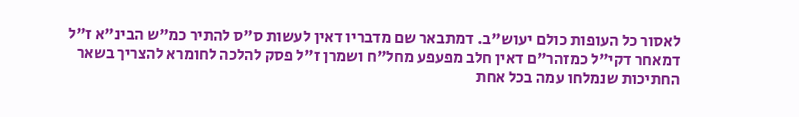לאסור כל העופות כולם יעוש"ב. דמתבאר שם מדבריו דאין לעשות ס"ס להתיר כמ"ש הבינ"א ז"ל דמאחר דקי"ל כמזהר"ם דאין חלב מפעפע מחל"ח ושמרן ז"ל פסק להלכה לחומרא להצריך בשאר החתיכות שנמלחו עמה בכל אחת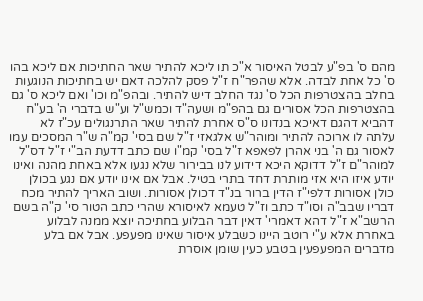מהם ס' בפ"ע לבטל האיסור א"כ תו ליכא להתיר שאר החתיכות אם ליכא בהו ס' כל אחת לבדה. אלא שהפר"ח ז"ל פסק להלכה דאם יש בחתיכות הנוגעות בחלב בהצטרפות הכל ס' נגד החלב דיש להתיר. ובהפ"מ וכו' ואם ליכא ס' גם בהצטרפות הכל אסורים גם בהפ"מ ושעה"ד וכמש"ל וע"ש בדברי ה' בע"ח דהביא דהגם דאיכא בנדונו ס"ס אחרת להתיר שאר התרנגולים עכ"ז לא עלתה לו ארוכה להתיר ומוהר"ש אלגאזי ז"ל שם בסי' קמ"ה ש"ר המסכים עמו לאסור גם ה' בני אהרן לפאפא ז"ל בסי' קמ"ו שם כתב דדעת הב"י ז"ל דס"ל למוהר"ם ז"ל דדוקא היכא דידוע לנו בבירור שלא נגעו אלא באחת מהנה ואינו יודע איזו היא אזי מותרת דחד בתרי בטיל. אבל אם אינו יודע אם נגע בכולן כולן אסורות דלפי"ז הדין ברור בנ"ד דכולן אסורות. ושוב האריך להתיר מכח דבריו שבב"ה וסו"ד כתב וז"ל טעמא לאיסורא שהרי כתב הטור סי' ק"ה בשם הרשב"א ז"ל דהא דאמרי' דאין דבר הבלוע בחתיכה יוצא ממנה לבלוע באחרת אלא ע"י רוטב היינו כשבלע איסור שאינו מפעפע. אבל אם בלע מדברים המפעפעין בטבע כעין שומן אוסרת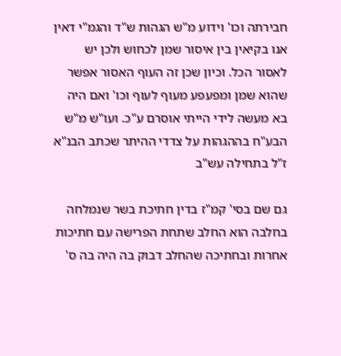חבירתה וכו' וידוע מ"ש הגהות ש"ד והגמ"י דאין אנו בקיאין בין איסור שמן לכחוש ולכן יש לאסור הכל. וכיון שכן זה העוף האסור אפשר שהוא שמן ומפעפע מעוף לעוף וכו' ואם היה בא מעשה לידי הייתי אוסרם ע"כ. ועו"ש מ"ש הבע"ח בההגהות על צדדי ההיתר שכתב הבנ"א ז"ל בתחילה עש"ב

גם שם בסי' קמ"ז בדין חתיכת בשר שנמלחה בחלבה הוא החלב שתחת הפרישה עם חתיכות אחרות ובחתיכה שהחלב דבוק בה היה בה ס'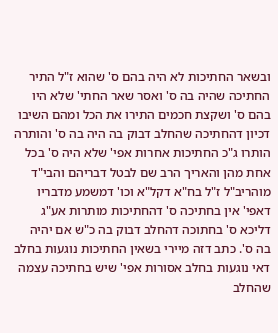ובשאר החתיכות לא היה בהם ס' שהוא ז"ל התיר החתיכה שהיה בה ס' ואסר שאר החתי' שלא היו בהם ס' ושקצת חכמים התירו את הכל ומהם השיבו דכיון דהחתיכה שהחלב דבוק בה היה בה ס' והותרה הותרו ג"כ החתיכות אחרות אפי' שלא היה ס' בכל אחת מהן והאריך הרב שם לבטל דבריהם והבי"ד מוהריב"ל ז"ל בח"א דקל"א וכו' דמשמע מדבריו דאפי' אין בחתיכה ס' דהחתיכות מותרות אע"ג דליכא ס' בחתוכה דהחלב דבוק בה כ"ש אם יהיה בה ס'. כתב דזה מיירי בשאין החתיכות נוגעות בחלב דאי נוגעות בחלב אסורות אפי' שיש בחתיכה עצמה שהחלב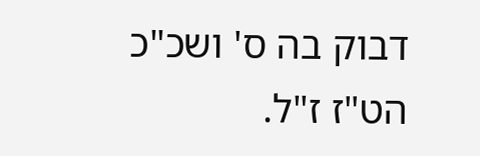דבוק בה ס' ושכ"כ הט"ז ז"ל.